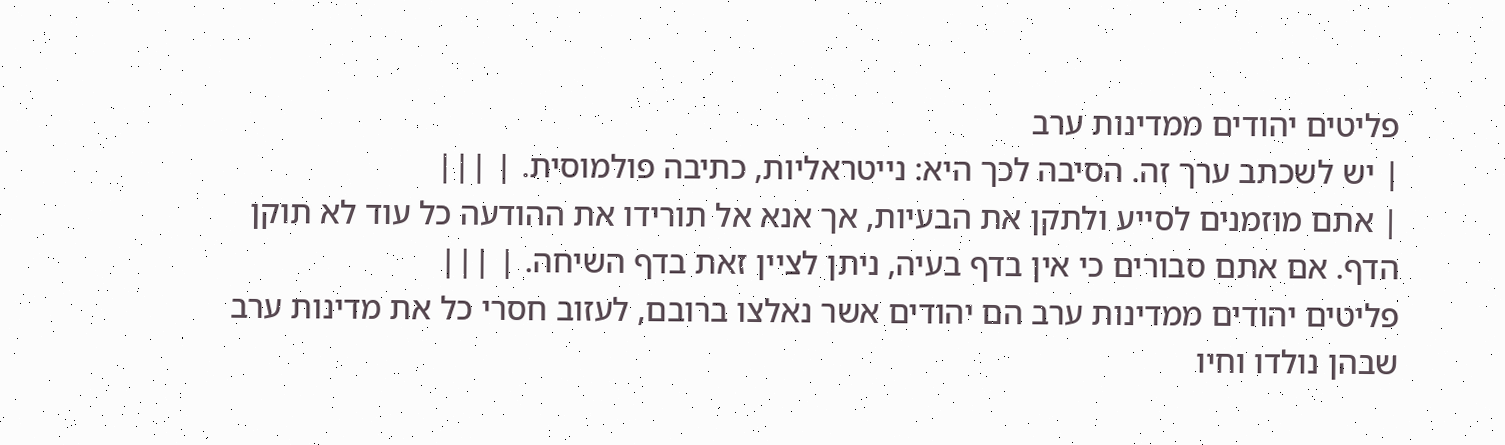פליטים יהודים ממדינות ערב
| יש לשכתב ערך זה. הסיבה לכך היא: נייטראליות, כתיבה פולמוסית. | |||
| אתם מוזמנים לסייע ולתקן את הבעיות, אך אנא אל תורידו את ההודעה כל עוד לא תוקן הדף. אם אתם סבורים כי אין בדף בעיה, ניתן לציין זאת בדף השיחה. | |||
פליטים יהודים ממדינות ערב הם יהודים אשר נאלצו ברובם, לעזוב חסרי כל את מדינות ערב שבהן נולדו וחיו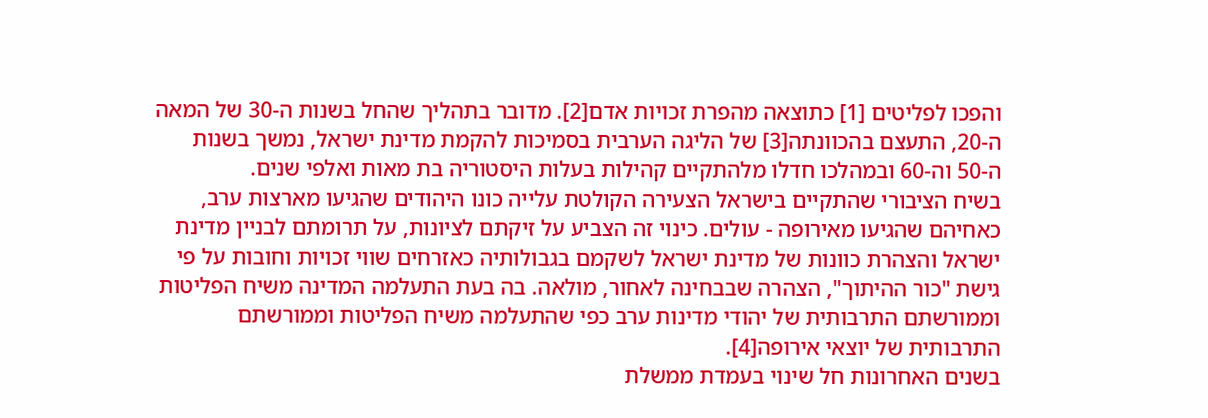והפכו לפליטים [1] כתוצאה מהפרת זכויות אדם[2]. מדובר בתהליך שהחל בשנות ה-30 של המאה ה-20, התעצם בהכוונתה[3] של הליגה הערבית בסמיכות להקמת מדינת ישראל, נמשך בשנות ה-50 וה-60 ובמהלכו חדלו מלהתקיים קהילות בעלות היסטוריה בת מאות ואלפי שנים.
בשיח הציבורי שהתקיים בישראל הצעירה הקולטת עלייה כונו היהודים שהגיעו מארצות ערב, כאחיהם שהגיעו מאירופה - עולים. כינוי זה הצביע על זיקתם לציונות, על תרומתם לבניין מדינת ישראל והצהרת כוונות של מדינת ישראל לשקמם בגבולותיה כאזרחים שווי זכויות וחובות על פי גישת "כור ההיתוך", הצהרה שבבחינה לאחור, מולאה. בה בעת התעלמה המדינה משיח הפליטות וממורשתם התרבותית של יהודי מדינות ערב כפי שהתעלמה משיח הפליטות וממורשתם התרבותית של יוצאי אירופה[4].
בשנים האחרונות חל שינוי בעמדת ממשלת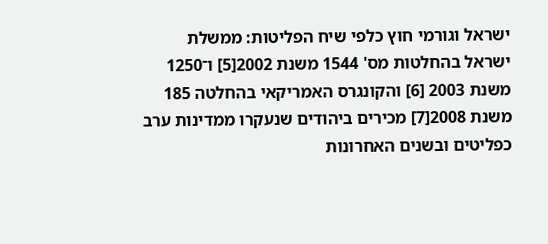ישראל וגורמי חוץ כלפי שיח הפליטות: ממשלת ישראל בהחלטות מס' 1544 משנת 2002[5] ו־1250 משנת 2003 [6] והקונגרס האמריקאי בהחלטה 185 משנת 2008[7] מכירים ביהודים שנעקרו ממדינות ערב כפליטים ובשנים האחרונות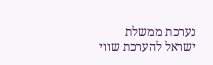נערכת ממשלת ישראל להערכת שווי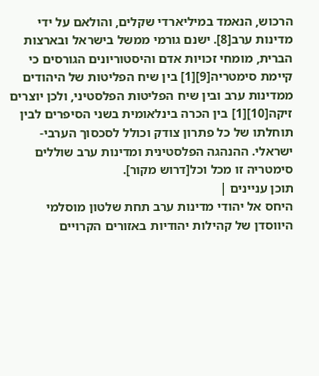הרכוש, הנאמד במיליארדי שקלים, והולאם על ידי מדינות ערב[8]. ישנם גורמי ממשל בישראל ובארצות הברית, מומחי זכויות אדם והיסטוריונים הגורסים כי קיימת סימטריה[9][1] בין שיח הפליטות של היהודים ממדינות ערב ובין שיח הפליטות הפלסטיני, ולכן יוצרים זיקה[10][1] בין הכרה בינלאומית בשני הסיפרים לבין תוחלתו של כל פתרון צודק וכולל לסכסוך הערבי-ישראלי. ההנהגה הפלסטינית ומדינות ערב שוללים סימטריה זו מכל וכל[דרוש מקור].
תוכן עניינים |
היחס אל יהודי מדינות ערב תחת שלטון מוסלמי
היווסדן של קהילות יהודיות באזורים הקרויים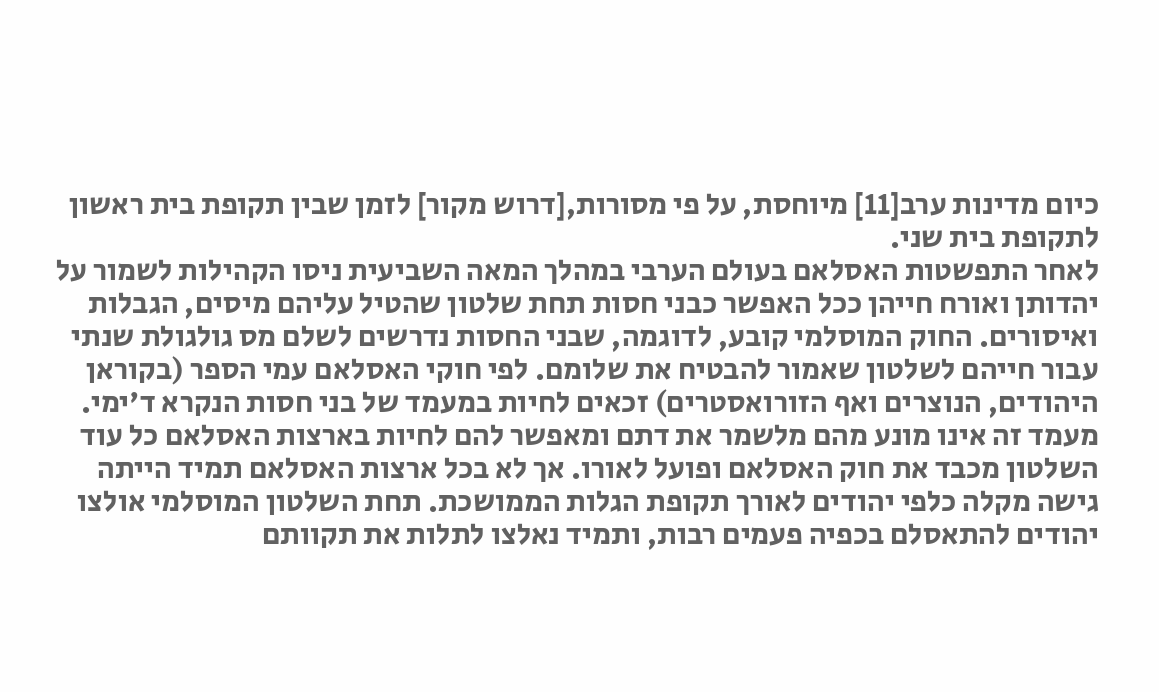כיום מדינות ערב[11] מיוחסת, על פי מסורות,[דרוש מקור] לזמן שבין תקופת בית ראשון לתקופת בית שני.
לאחר התפשטות האסלאם בעולם הערבי במהלך המאה השביעית ניסו הקהילות לשמור על יהדותן ואורח חייהן ככל האפשר כבני חסות תחת שלטון שהטיל עליהם מיסים, הגבלות ואיסורים. החוק המוסלמי קובע, לדוגמה, שבני החסות נדרשים לשלם מס גולגולת שנתי עבור חייהם לשלטון שאמור להבטיח את שלומם. לפי חוקי האסלאם עמי הספר (בקוראן היהודים, הנוצרים ואף הזורואסטרים) זכאים לחיות במעמד של בני חסות הנקרא ד'ימי. מעמד זה אינו מונע מהם מלשמר את דתם ומאפשר להם לחיות בארצות האסלאם כל עוד השלטון מכבד את חוק האסלאם ופועל לאורו. אך לא בכל ארצות האסלאם תמיד הייתה גישה מקלה כלפי יהודים לאורך תקופת הגלות הממושכת. תחת השלטון המוסלמי אולצו יהודים להתאסלם בכפיה פעמים רבות, ותמיד נאלצו לתלות את תקוותם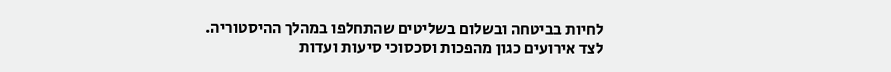לחיות בביטחה ובשלום בשליטים שהתחלפו במהלך ההיסטוריה.
לצד אירועים כגון מהפכות וסכסוכי סיעות ועדות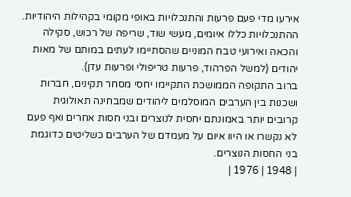אירעו מדי פעם פרעות והתנכלויות באופי מקומי בקהילות היהודיות. ההתנכלויות כללו איומים, מעשי שוד, שריפה של רכוש, סקילה והכאה ואירועי טבח המוניים שהסתיימו לעתים במותם של מאות יהודים (למשל הפרהוד, פרעות טריפולי ופרעות עדן).
ברוב התקופה הממושכת התקיימו יחסי מסחר תקינים, חברות ושכנות בין הערבים המוסלמים ליהודים שמבחינה תאולוגית קרובים יותר באמונתם יחסית לנוצרים ובני חסות אחרים ואף פעם לא נקשרו או היוו איום על מעמדם של הערבים כשליטים כדוגמת בני החסות הנוצרים.
| 1948 | 1976 |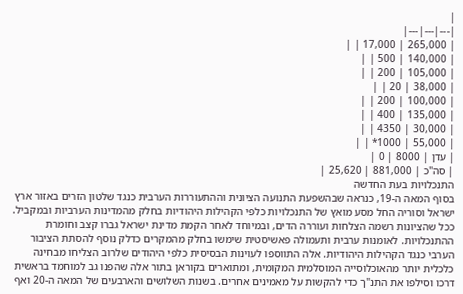|
|---|---|---|
| 265,000 | 17,000 | |
| 140,000 | 500 | |
| 105,000 | 200 | |
| 38,000 | 20 | |
| 100,000 | 200 | |
| 135,000 | 400 | |
| 30,000 | 4350 | |
| 55,000 | 1000* | |
| עדן | 8000 | 0 |
| סה"כ | 881,000 | 25,620 |
התנכלויות בעת החדשה
בסוף המאה ה-19, כנראה שבהשפעת התנועה הציונית וההתעוררות הערבית כנגד שלטון הזרים באזור ארץ ישראל וסוריה החל מסע מואץ של התנכלויות כלפי הקהילות היהודיות בחלק מהמדינות הערביות ובמקביל. ככל שהציונות רשמה הצלחות ועוררה הדים, ובמיוחד לאחר הקמת מדינת ישראל גברו קצב וחומרת ההתנכלויות. לאומנות ערבית ותעמולה פאשיסטית שימשו בחלק מהמקרים כדלק נוסף להסתת הציבור הערבי כנגד הקהילות היהודיות. אלה התווספו לעוינות הבסיסית כלפי היהודים שלרוב הצליחו מבחינה כלכלית יותר מהאוכלוסייה המוסלמית המקומית, ומתוארים בקוראן בתור אלה שהפנו גב למוחמד בראשית דרכו וסילפו את התנ"ך כדי להקשות על מאמינים אחרים. בשנות השלושים והארבעים של המאה ה-20 ואף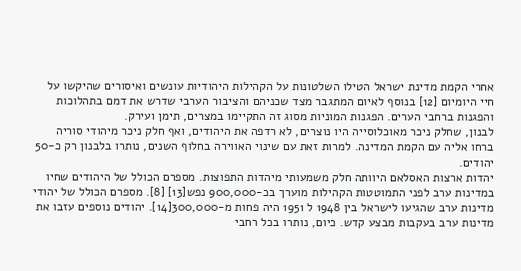אחרי הקמת מדינת ישראל הטילו השלטונות על הקהילות היהודיות עונשים ואיסורים שהיקשו על חיי היומיום [12] בנוסף לאיום המתגבר מצד שכניהם והציבור הערבי שדרש את דמם בתהלוכות והפגנות ברחבי הערים. הפגנות המוניות מסוג זה התקיימו במצרים, תימן ועירק.
לבנון, שחלק ניכר מאוכלוסייה היו נוצרים, לא רדפה את היהודים, ואף חלק ניכר מיהודי סוריה ברחו אליה עם הקמת המדינה. למרות זאת עם שינוי האווירה בחלוף השנים, נותרו בלבנון רק כ-50 יהודים.
יהדות ארצות האסלאם היוותה חלק משמעותי מיהדות התפוצות. מספרם הכולל של היהודים שחיו במדינות ערב לפני התמוטטות הקהילות מוערך בכ-900,000 נפש[13] [8]. מספרם הכולל של יהודי מדינות ערב שהגיעו לישראל בין 1948 ל 1951 היה פחות מ-300,000[14]. יהודים נוספים עזבו את מדינות ערב בעקבות מבצע קדש. כיום, נותרו בכל רחבי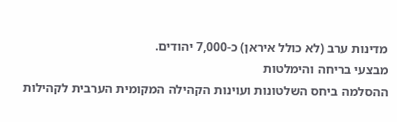מדינות ערב (לא כולל איראן) כ-7,000 יהודים.
מבצעי בריחה והימלטות
ההסלמה ביחס השלטונות ועוינות הקהילה המקומית הערבית לקהילות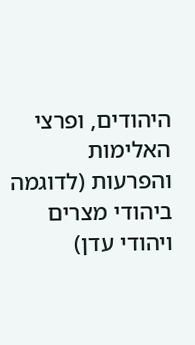היהודים, ופרצי האלימות והפרעות (לדוגמה ביהודי מצרים ויהודי עדן)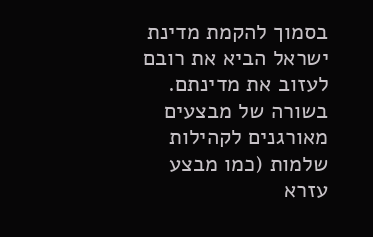בסמוך להקמת מדינת ישראל הביא את רובם לעזוב את מדינתם. בשורה של מבצעים מאורגנים לקהילות שלמות (כמו מבצע עזרא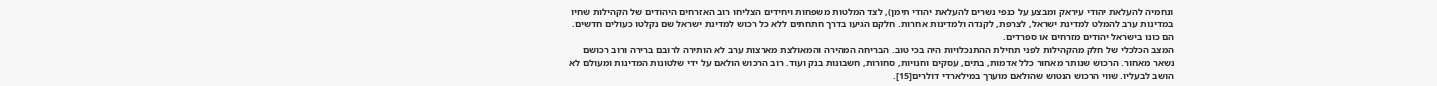ונחמיה להעלאת יהודי עיראק ומבצע על כנפי נשרים להעלאת יהודי תימן), לצד המלטות משפחות ויחידים הצליחו רוב האזרחים היהודים של הקהילות שחיו במדינות ערב להמלט למדינת ישראל, לצרפת, לקנדה ולמדינות אחרות. חלקם הגיעו בדרך חתחתים ללא כל רכוש למדינת ישראל שם נקלטו כעולים חדשים. הם כונו בישראל יהודים מזרחים או ספרדים.
המצב הכלכלי של חלק מהקהילות לפני תחילת ההתנכלויות היה בכי טוב. הבריחה המהירה והמאולצת מארצות ערב לא הותירה לרובם ברירה ורוב רכושם נשאר מאחור. הרכוש שנותר מאחור כלל אדמות, בתים, עסקים וחנויות, סחורות, חשבונות בנק ועוד. רוב הרכוש הולאם על ידי שלטונות המדינות ומעולם לא הושב לבעליו. שווי הרכוש הנטוש שהולאם מוערך במילארדי דולרים[15].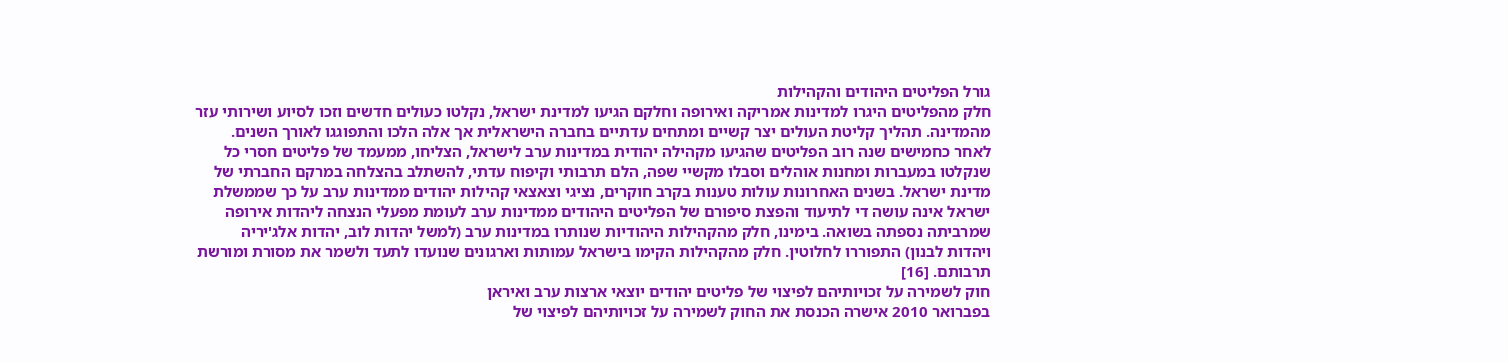גורל הפליטים היהודים והקהילות
חלק מהפליטים היגרו למדינות אמריקה ואירופה וחלקם הגיעו למדינת ישראל, נקלטו כעולים חדשים וזכו לסיוע ושירותי עזר מהמדינה. תהליך קליטת העולים יצר קשיים ומתחים עדתיים בחברה הישראלית אך אלה הלכו והתפוגגו לאורך השנים. לאחר כחמישים שנה רוב הפליטים שהגיעו מקהילה יהודית במדינות ערב לישראל, הצליחו, ממעמד של פליטים חסרי כל שנקלטו במעברות ומחנות אוהלים וסבלו מקשיי שפה, הלם תרבותי וקיפוח עדתי, להשתלב בהצלחה במרקם החברתי של מדינת ישראל. בשנים האחרונות עולות טענות בקרב חוקרים, נציגי וצאצאי קהילות יהודים ממדינות ערב על כך שממשלת ישראל אינה עושה די לתיעוד והפצת סיפורם של הפליטים היהודים ממדינות ערב לעומת מפעלי הנצחה ליהדות אירופה שמרביתה נספתה בשואה. בימינו, חלק מהקהילות היהודיות שנותרו במדינות ערב (למשל יהדות לוב, יהדות אלג'יריה ויהדות לבנון) התפוררו לחלוטין. חלק מהקהילות הקימו בישראל עמותות וארגונים שנועדו לתעד ולשמר את מסורת ומורשת תרבותם. [16]
חוק לשמירה על זכויותיהם לפיצוי של פליטים יהודים יוצאי ארצות ערב ואיראן
בפברואר 2010 אישרה הכנסת את החוק לשמירה על זכויותיהם לפיצוי של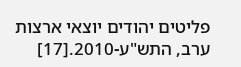פליטים יהודים יוצאי ארצות ערב, התש"ע-2010.[17]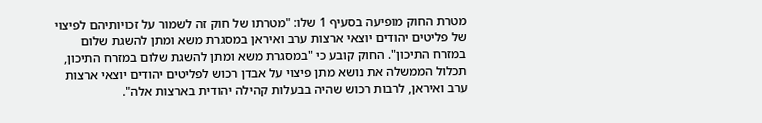מטרת החוק מופיעה בסעיף 1 שלו: "מטרתו של חוק זה לשמור על זכויותיהם לפיצוי של פליטים יהודים יוצאי ארצות ערב ואיראן במסגרת משא ומתן להשגת שלום במזרח התיכון". החוק קובע כי "במסגרת משא ומתן להשגת שלום במזרח התיכון, תכלול הממשלה את נושא מתן פיצוי על אבדן רכוש לפליטים יהודים יוצאי ארצות ערב ואיראן, לרבות רכוש שהיה בבעלות קהילה יהודית בארצות אלה".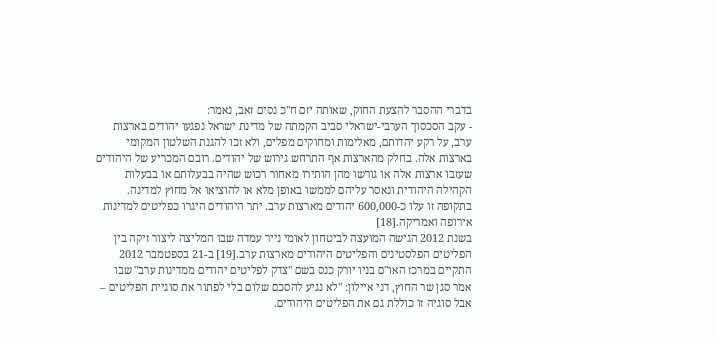בדברי ההסבר להצעת החוק, שאותה יזם ח"כ נסים זאב, נאמר:
- עקב הסכסוך הערבי-ישראלי סביב הקמתה של מדינת ישראל נפגעו יהודים בארצות ערב, על רקע יהדותם, מאלימות ומחוקים מפלים, ולא זכו להגנת השלטון המקומי בארצות אלה. בחלק מהארצות אף התרחש גירוש של יהודים. רובם המכריע של היהודים שעזבו ארצות אלה או גורשו מהן הותירו מאחור רכוש שהיה בבעלותם או בבעלות הקהילה היהודית ונאסר עליהם לממשו באופן מלא או להוציאו אל מחוץ למדינה. בתקופה זו עלו כ-600,000 יהודים מארצות ערב. יתר היהודים היגרו כפליטים למדינות אירופה ואמריקה.[18]
בשנת 2012 הגישה המועצה לביטחון לאומי נייר עמדה שבו המליצה ליצור זיקה בין הפליטים הפלסטינים והפליטים היהודים מארצות ערב.[19] ב-21 בספטמבר 2012 התקיים במרכז האו"ם בניו יורק כנס בשם "צדק לפליטים יהודים ממדינות ערב" שבו אמר סגן שר החוץ, דני איילון: "לא נגיע להסכם שלום בלי לפתור את סוגיית הפליטים – אבל סוגיה זו כוללת גם את הפליטים היהודים.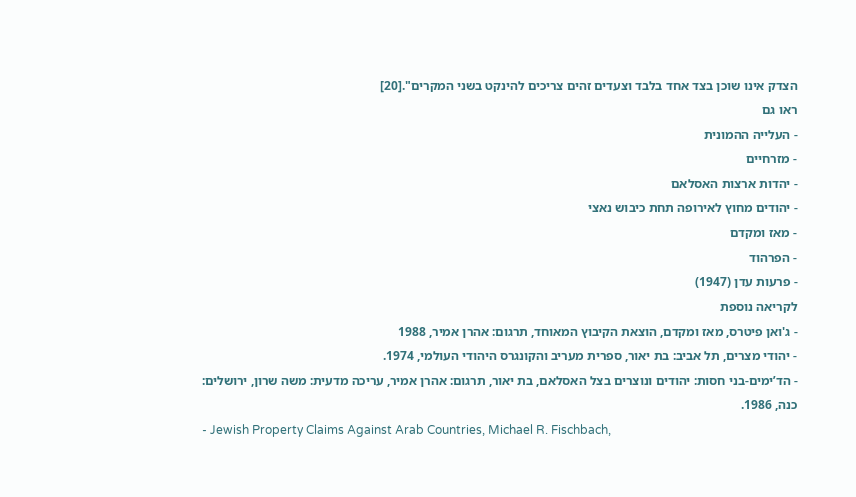הצדק אינו שוכן בצד אחד בלבד וצעדים זהים צריכים להינקט בשני המקרים".[20]
ראו גם
- העלייה ההמונית
- מזרחיים
- יהדות ארצות האסלאם
- יהודים מחוץ לאירופה תחת כיבוש נאצי
- מאז ומקדם
- הפרהוד
- פרעות עדן (1947)
לקריאה נוספת
- ג'ואן פיטרס, מאז ומקדם, הוצאת הקיבוץ המאוחד, תרגום: אהרן אמיר, 1988
- יהודי מצרים, תל אביב: בת יאור, ספרית מעריב והקונגרס היהודי העולמי, 1974.
- הד’ימים-בני חסות: יהודים ונוצרים בצל האסלאם, בת יאור, תרגום: אהרן אמיר, עריכה מדעית: משה שרון, ירושלים: כנה, 1986.
- Jewish Property Claims Against Arab Countries, Michael R. Fischbach,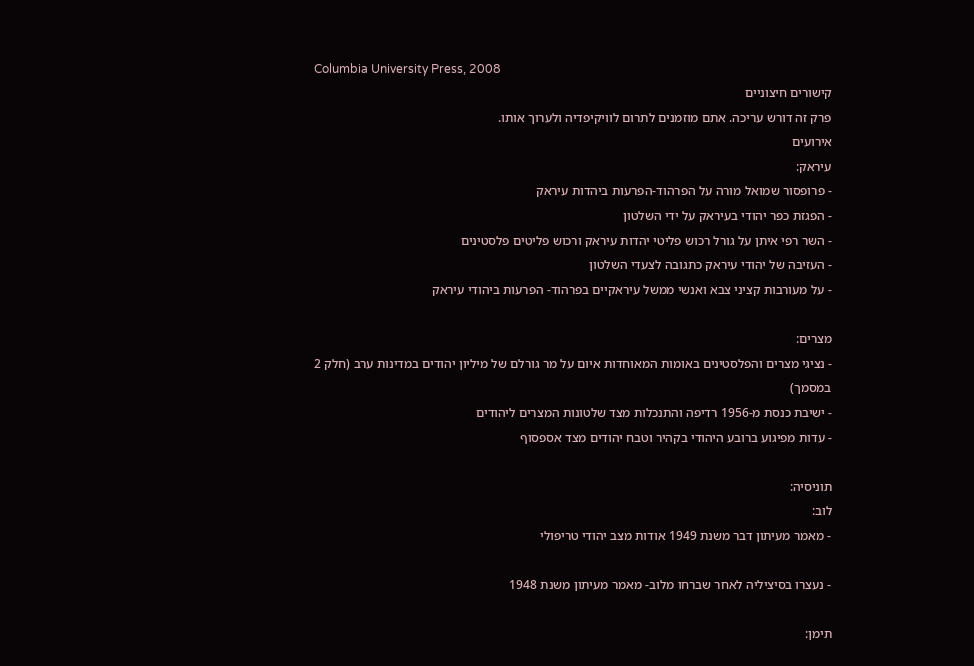Columbia University Press, 2008
קישורים חיצוניים
פרק זה דורש עריכה. אתם מוזמנים לתרום לוויקיפדיה ולערוך אותו.
אירועים
עיראק:
- פרופסור שמואל מורה על הפרהוד-הפרעות ביהדות עיראק
- הפגזת כפר יהודי בעיראק על ידי השלטון
- השר רפי איתן על גורל רכוש פליטי יהדות עיראק ורכוש פליטים פלסטינים
- העזיבה של יהודי עיראק כתגובה לצעדי השלטון
- על מעורבות קציני צבא ואנשי ממשל עיראקיים בפרהוד- הפרעות ביהודי עיראק

מצרים:
- נציגי מצרים והפלסטינים באומות המאוחדות איום על מר גורלם של מיליון יהודים במדינות ערב (חלק 2 במסמך)
- ישיבת כנסת מ-1956 רדיפה והתנכלות מצד שלטונות המצרים ליהודים
- עדות מפיגוע ברובע היהודי בקהיר וטבח יהודים מצד אספסוף

תוניסיה:
לוב:
- מאמר מעיתון דבר משנת 1949 אודות מצב יהודי טריפולי

- נעצרו בסיציליה לאחר שברחו מלוב- מאמר מעיתון משנת 1948

תימן: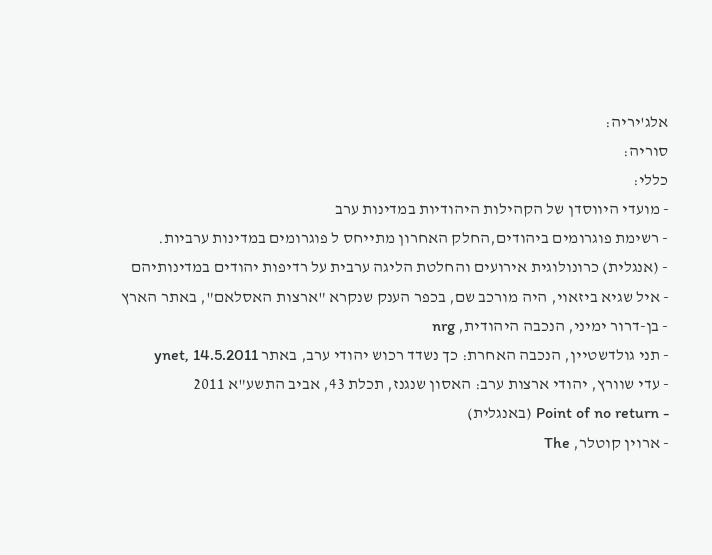אלג'יריה:
סוריה:
כללי:
- מועדי היווסדן של הקהילות היהודיות במדינות ערב
- רשימת פוגרומים ביהודים,החלק האחרון מתייחס ל פוגרומים במדינות ערביות.
- (אנגלית) כרונולוגית אירועים והחלטת הליגה ערבית על רדיפות יהודים במדינותיהם
- איל שגיא ביזאוי, היה מורכב שם, בכפר הענק שנקרא "ארצות האסלאם", באתר הארץ
- בן-דרור ימיני, הנכבה היהודית, nrg
- תני גולדשטיין, הנכבה האחרת: כך נשדד רכוש יהודי ערב, באתר ynet, 14.5.2011
- עדי שוורץ, יהודי ארצות ערב: האסון שנגנז, תכלת 43, אביב התשע"א 2011
- Point of no return (באנגלית)
- ארוין קוטלר, The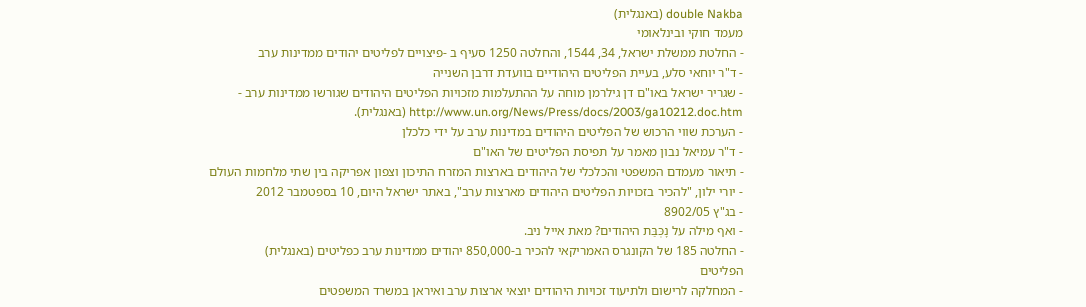double Nakba (באנגלית)
מעמד חוקי ובינלאומי
- החלטת ממשלת ישראל, 34, 1544, והחלטה 1250 סעיף ב -פיצויים לפליטים יהודים ממדינות ערב
- ד"ר יוחאי סלע, בעיית הפליטים היהודיים בוועדת דרבן השנייה
- שגריר ישראל באו"ם דן גילרמן מוחה על ההתעלמות מזכויות הפליטים היהודים שגורשו ממדינות ערב - http://www.un.org/News/Press/docs/2003/ga10212.doc.htm (באנגלית).
- הערכת שווי הרכוש של הפליטים היהודים במדינות ערב על ידי כלכלן
- ד"ר עמיאל נבון מאמר על תפיסת הפליטים של האו"ם
- תיאור מעמדם המשפטי והכלכלי של היהודים בארצות המזרח התיכון וצפון אפריקה בין שתי מלחמות העולם
- יורי ילון, "להכיר בזכויות הפליטים היהודים מארצות ערב", באתר ישראל היום, 10 בספטמבר 2012
- בג"ץ 8902/05
- ואף מילה על נָכְּבַּת היהודים? מאת אייל ניב.
- החלטה 185 של הקונגרס האמריקאי להכיר ב-850,000 יהודים ממדינות ערב כפליטים (באנגלית)
הפליטים
- המחלקה לרישום ולתיעוד זכויות היהודים יוצאי ארצות ערב ואיראן במשרד המשפטים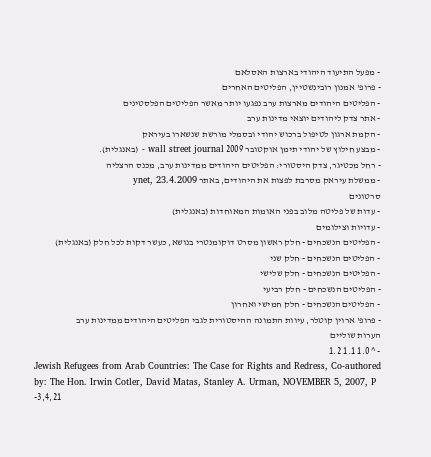- מפעל התיעוד היהודי בארצות האסלאם
- פרופ' אמנון רובינשטיין, הפליטים האחרים
- הפליטים היהודים מארצות ערב נפגעו יותר מאשר הפליטים הפלסטינים
- אתר צדק ליהודים יוצאי מדינות ערב
- הקמת ארגון לטיפול ברכוש יהודי ובסמלי מורשת שנשארו בעיראק
- מבצע חילוץ של יהודי תימן אוקטובר 2009 wall street journal - (באנגלית).
- רחל מכטיגר, צדק היסטורי: הפליטים היהודים ממדינות ערב, מכנס הרצליה
- ממשלת עיראק מסרבת לפצות את היהודים, באתר ynet, 23.4.2009
סרטונים
- עדות של פליטה מלוב בפני האומות המאוחדות (באנגלית)
- עדויות וצילומים
- הפליטים הנשכחים - חלק ראשון מסרט דוקומנטרי בנושא, כעשר דקות לכל חלק (באנגלית)
- הפליטים הנשכחים - חלק שני
- הפליטים הנשכחים - חלק שלישי
- הפליטים הנשכחים - חלק רביעי
- הפליטים הנשכחים - חלק חמישי ואחרון
- פרופ' ארוין קוטלר, עיוות התמונה ההיסטורית לגבי הפליטים היהודים ממדינות ערב
הערות שוליים
- ^ 1.0 1.1 1.2
Jewish Refugees from Arab Countries: The Case for Rights and Redress, Co-authored by: The Hon. Irwin Cotler, David Matas, Stanley A. Urman, NOVEMBER 5, 2007, P -3,4,21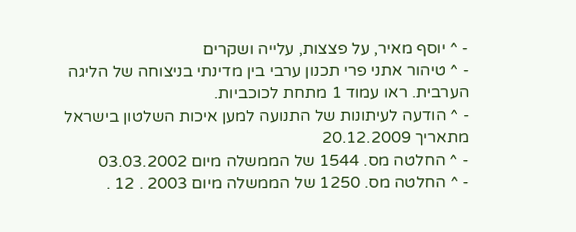- ^ יוסף מאיר, על פצצות, עלייה ושקרים
- ^ טיהור אתני פרי תכנון ערבי בין מדינתי בניצוחה של הליגה הערבית. ראו עמוד 1 מתחת לכוכביות.
- ^ הודעה לעיתונות של התנועה למען איכות השלטון בישראל מתאריך 20.12.2009
- ^ החלטה מס. 1544 של הממשלה מיום 03.03.2002
- ^ החלטה מס. 1250 של הממשלה מיום 2003 . 12 .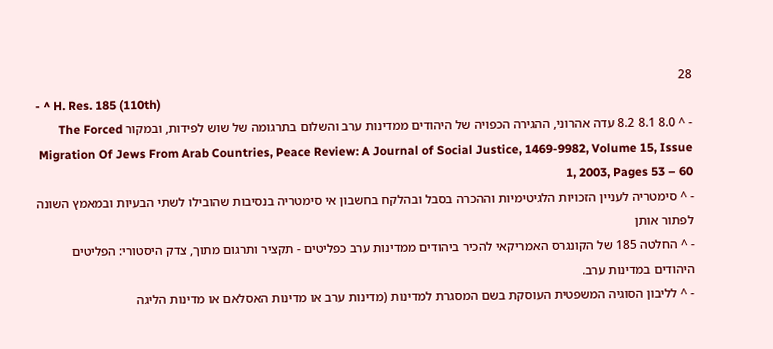28
- ^ H. Res. 185 (110th)
- ^ 8.0 8.1 8.2 עדה אהרוני, ההגירה הכפויה של היהודים ממדינות ערב והשלום בתרגומה של שוש לפידות, ובמקור The Forced Migration Of Jews From Arab Countries, Peace Review: A Journal of Social Justice, 1469-9982, Volume 15, Issue 1, 2003, Pages 53 – 60
- ^ סימטריה לעניין הזכויות הלגיטימיות וההכרה בסבל ובהלקח בחשבון אי סימטריה בנסיבות שהובילו לשתי הבעיות ובמאמץ השונה לפתור אותן
- ^ החלטה 185 של הקונגרס האמריקאי להכיר ביהודים ממדינות ערב כפליטים - תקציר ותרגום מתוך, צדק היסטורי: הפליטים היהודים במדינות ערב.
- ^ לליבון הסוגיה המשפטית העוסקת בשם המסגרת למדינות (מדינות ערב או מדינות האסלאם או מדינות הליגה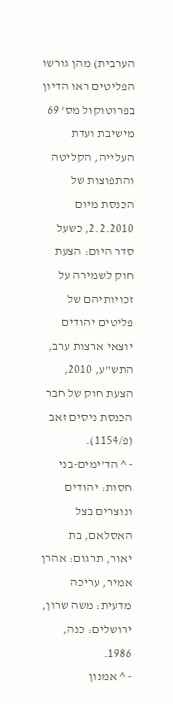הערבית) מהן גורשו הפליטים ראו הדיון בפרוטוקול מס' 69 מישיבת ועדת העלייה, הקליטה והתפוצות של הכנסת מיום 2.2.2010, כשעל סדר היום: הצעת חוק לשמירה על זכויותיהם של פליטים יהודים יוצאי ארצות ערב, התש"ע, 2010, הצעת חוק של חבר הכנסת ניסים זאב (פ/1154).
- ^ הד’ימים-בני חסות: יהודים ונוצרים בצל האסלאם, בת יאור, תרגום: אהרן אמיר, עריכה מדעית: משה שרון, ירושלים: כנה, 1986.
- ^ אמנון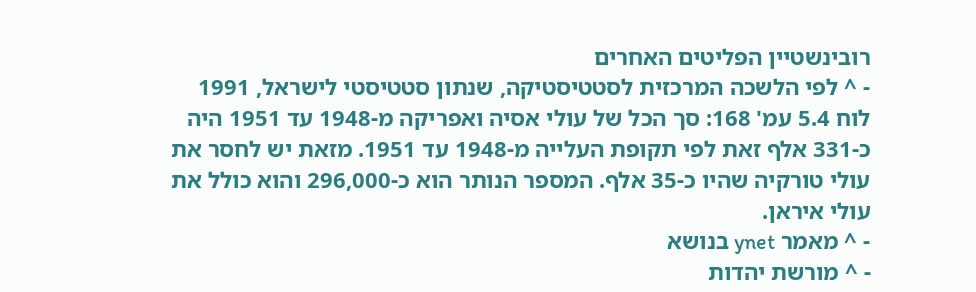רובינשטיין הפליטים האחרים
- ^ לפי הלשכה המרכזית לסטטיסטיקה, שנתון סטטיסטי לישראל, 1991 לוח 5.4 עמ' 168: סך הכל של עולי אסיה ואפריקה מ-1948 עד 1951 היה כ-331 אלף זאת לפי תקופת העלייה מ-1948 עד 1951. מזאת יש לחסר את עולי טורקיה שהיו כ-35 אלף. המספר הנותר הוא כ-296,000 והוא כולל את עולי איראן.
- ^ מאמר ynet בנושא
- ^ מורשת יהדות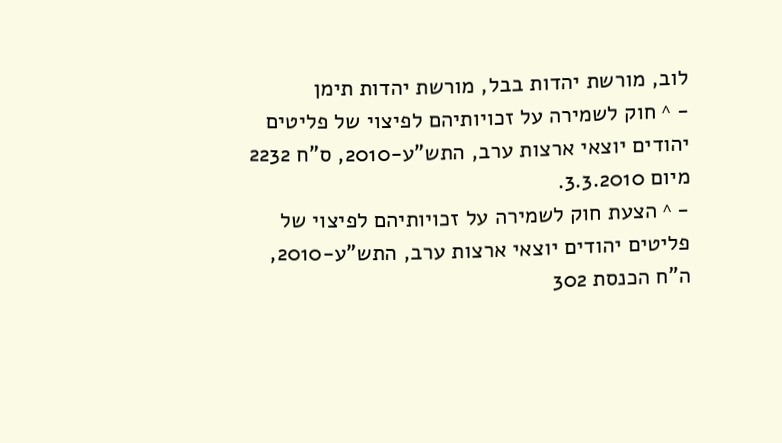לוב, מורשת יהדות בבל, מורשת יהדות תימן
- ^ חוק לשמירה על זכויותיהם לפיצוי של פליטים יהודים יוצאי ארצות ערב, התש"ע-2010, ס"ח 2232 מיום 3.3.2010.
- ^ הצעת חוק לשמירה על זכויותיהם לפיצוי של פליטים יהודים יוצאי ארצות ערב, התש"ע-2010, ה"ח הכנסת 302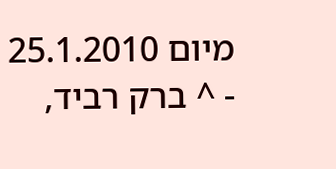מיום 25.1.2010
- ^ ברק רביד,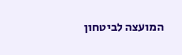המועצה לביטחון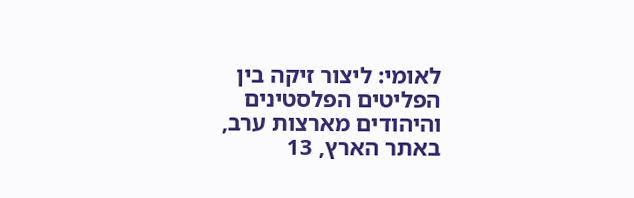לאומי: ליצור זיקה בין הפליטים הפלסטינים והיהודים מארצות ערב, באתר הארץ, 13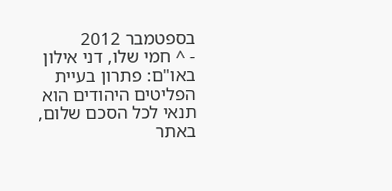בספטמבר 2012
- ^ חמי שלו, דני אילון באו"ם: פתרון בעיית הפליטים היהודים הוא תנאי לכל הסכם שלום, באתר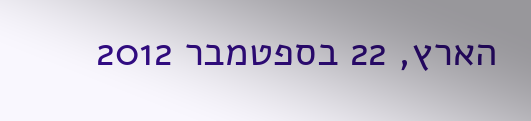הארץ, 22 בספטמבר 2012